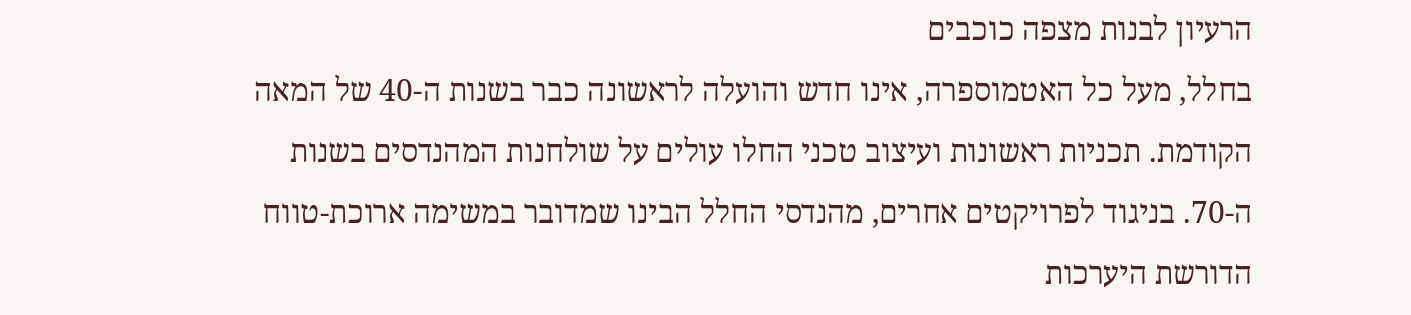הרעיון לבנות מצפה כוכבים
בחלל, מעל כל האטמוספרה, אינו חדש והועלה לראשונה כבר בשנות ה-40 של המאה
הקודמת. תכניות ראשונות ועיצוב טכני החלו עולים על שולחנות המהנדסים בשנות
ה-70. בניגוד לפרויקטים אחרים, מהנדסי החלל הבינו שמדובר במשימה ארוכת-טווח
הדורשת היערכות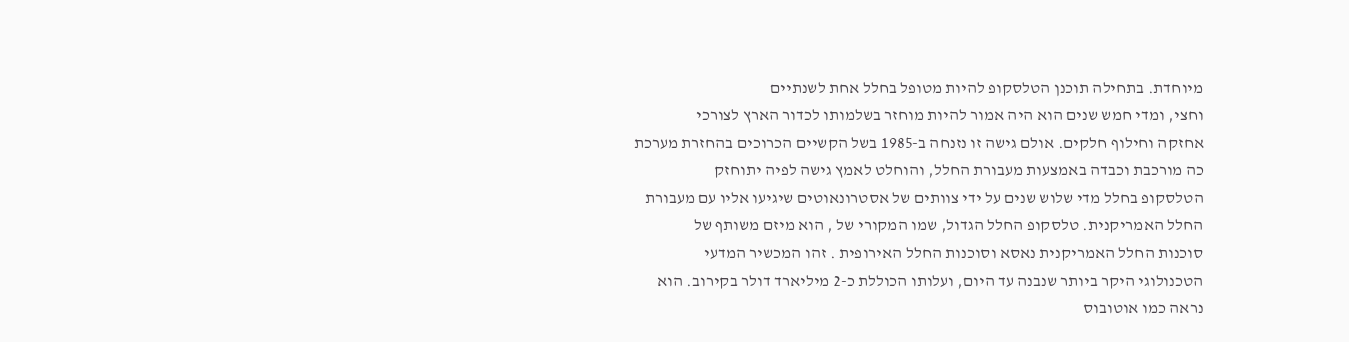מיוחדת. בתחילה תוכנן הטלסקופ להיות מטופל בחלל אחת לשנתיים
וחצי, ומדי חמש שנים הוא היה אמור להיות מוחזר בשלמותו לכדור הארץ לצורכי
אחזקה וחילוף חלקים. אולם גישה זו נזנחה ב-1985 בשל הקשיים הכרוכים בהחזרת מערכת
כה מורכבת וכבדה באמצעות מעבורת החלל, והוחלט לאמץ גישה לפיה יתוחזק
הטלסקופ בחלל מדי שלוש שנים על ידי צוותים של אסטרונאוטים שיגיעו אליו עם מעבורת
החלל האמריקנית. טלסקופ החלל הגדול, שמו המקורי של , הוא מיזם משותף של
סוכנות החלל האמריקנית נאסא וסוכנות החלל האירופית . זהו המכשיר המדעי
הטכנולוגי היקר ביותר שנבנה עד היום, ועלותו הכוללת כ-2 מיליארד דולר בקירוב. הוא
נראה כמו אוטובוס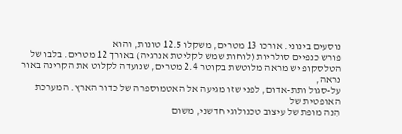נוסעים בינוני. אורכו 13 מטרים, משקלו 12.5 טונות, והוא
פורש כנפיים סולריות (לוחות שמש לקליטת אנרגיה) באורך 12 מטרים. בלבו של
הטלסקופ יש מראה מלוטשת בקוטר 2.4 מטרים, שנועדה לקלוט את הקרינה באור נראה,
על-סגול ותת-אדום, לפני שזו מגיעה אל האטמוספרה של כדור הארץ. המערכת האופטית של
הִנה מופת של עיצוב טכנולוגי חדשני, משום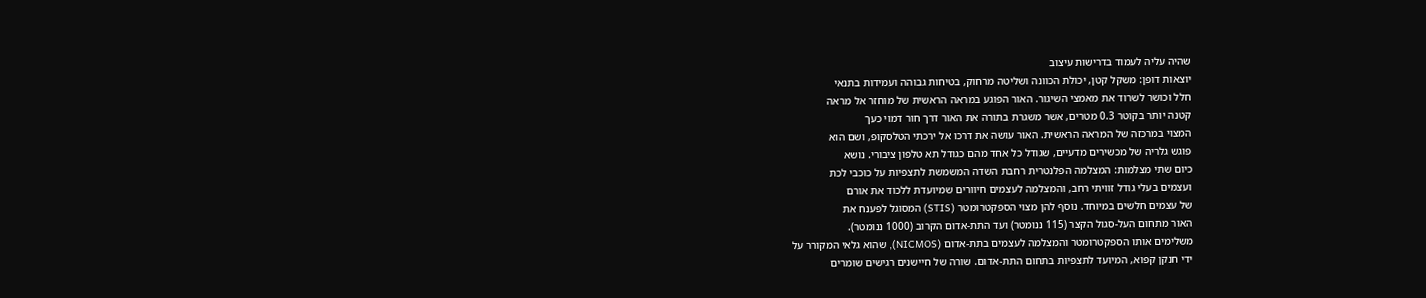שהיה עליה לעמוד בדרישות עיצוב
יוצאות דופן: משקל קטן, יכולת הכוונה ושליטה מרחוק, בטיחות גבוהה ועמידות בתנאי
חלל וכושר לשרוד את מאמצי השיגור. האור הפוגע במראה הראשית של מוחזר אל מראה
קטנה יותר בקוטר 0.3 מטרים, אשר משגרת בתורה את האור דרך חור דמוי כעך
המצוי במרכזה של המראה הראשית. האור עושה את דרכו אל ירכתי הטלסקופ, ושם הוא
פוגש גלריה של מכשירים מדעיים, שגודל כל אחד מהם כגודל תא טלפון ציבורי. נושא
כיום שתי מצלמות: המצלמה הפלנטרית רחבת השדה המשמשת לתצפיות על כוכבי לכת
ועצמים בעלי גודל זוויתי רחב, והמצלמה לעצמים חיוורים שמיועדת ללכוד את אורם
של עצמים חלשים במיוחד. נוסף להן מצוי הספקטרומטר (STIS) המסוגל לפענח את
האור מתחום העל-סגול הקצר (115 ננומטר) ועד התת-אדום הקרוב (1000 ננומטר).
משלימים אותו הספקטרומטר והמצלמה לעצמים בתת-אדום (NICMOS), שהוא גלאי המקורר על
ידי חנקן קפוא, המיועד לתצפיות בתחום התת-אדום. שורה של חיישנים רגישים שומרים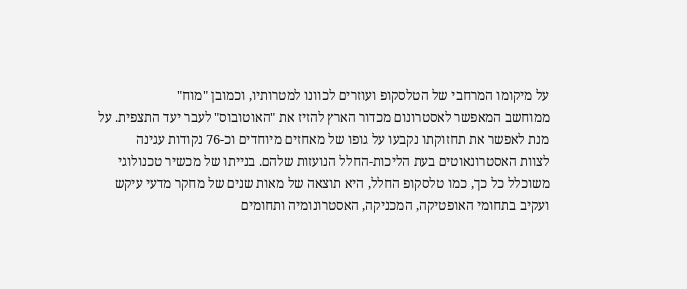על מיקומו המרחבי של הטלסקופ ועוזרים לכוונו למטרותיו, וכמובן "מוח"
ממוחשב המאפשר לאסטרונום מכדור הארץ להזיז את "האוטובוס" לעבר יעד התצפית. על
מנת לאפשר את תחזוקתו נקבעו על גופו של מאחזים מיוחדים וכ-76 נקודות עגינה
לצוות האסטרונאוטים בעת הליכות-החלל הנועזות שלהם. בנייתו של מכשיר טכנולוגי
משוכלל כל כך, כמו טלסקופ החלל, היא תוצאה של מאות שנים של מחקר מדעי עיקש
ועקיב בתחומי האופטיקה, המכניקה, האסטרונומיה ותחומים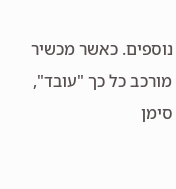נוספים. כאשר מכשיר
מורכב כל כך "עובד", סימן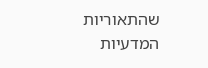שהתאוריות המדעיות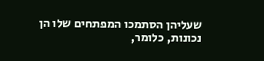שעליהן הסתמכו המפתחים שלו הן
נכונות, כלומר,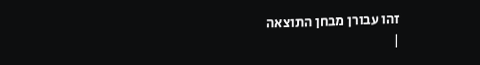זהו עבורן מבחן התוצאה
|